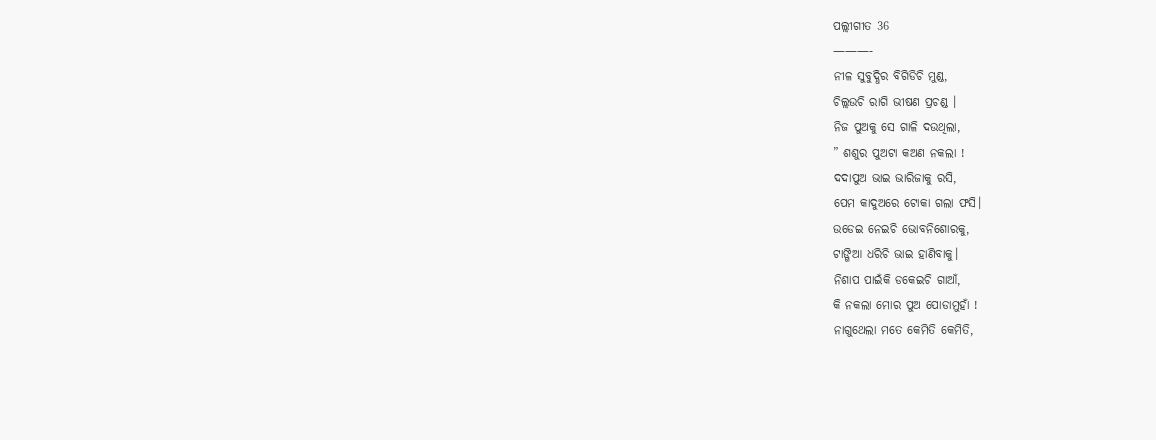ପଲ୍ଲୀଗୀତ 36
———-
ନୀଳ ସୁବୁଦ୍ଧିର ବିଗିଡିଚି ମୁଣ୍ଡ,
ଚିଲ୍ଲଉଚି ରାଗି ଭୀଷଣ ପ୍ରଚଣ୍ଡ ।
ନିଜ ପୁଅକୁ ସେ ଗାଳି ଦଉଥିଲା,
” ଶଶୁର ପୁଅଟା କଅଣ ନକଲା !
ଦଦାପୁଅ ଭାଇ ଭାରିଜାକୁ ରସି,
ପେମ କାଦୁଅରେ ଟୋକା ଗଲା ଫସି।
ଉଡେଇ ନେଇଚି ଭୋବନିଶୋରକୁ,
ଟାଙ୍ଗିଆ ଧରିଚି ଭାଇ ହାଣିବାକୁ।
ନିଶାପ ପାଇଁକି ଡକେଇଚି ଗାଆଁ,
କି ନକଲା ମୋର ପୁଅ ପୋଡାମୁହାଁ !
ନାଗୁଥେଲା ମତେ କେମିତି କେମିତି,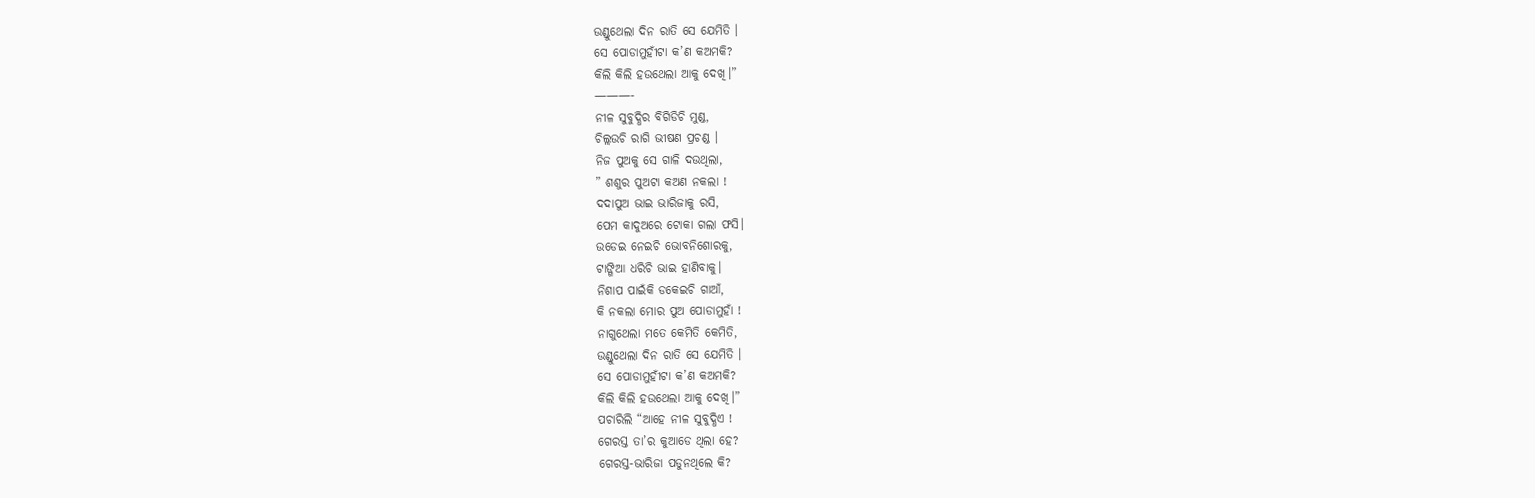ଉଣ୍ଡୁଥେଲା ଦିନ ରାତି ସେ ଯେମିତି ।
ସେ ପୋଡାମୁହୀଁଟା କ’ଣ କଅମକି?
କିଲି କିଲି ହଉଥେଲା ଆକୁ ଦେଖି।”
———-
ନୀଳ ସୁବୁଦ୍ଧିର ବିଗିଡିଚି ମୁଣ୍ଡ,
ଚିଲ୍ଲଉଚି ରାଗି ଭୀଷଣ ପ୍ରଚଣ୍ଡ ।
ନିଜ ପୁଅକୁ ସେ ଗାଳି ଦଉଥିଲା,
” ଶଶୁର ପୁଅଟା କଅଣ ନକଲା !
ଦଦାପୁଅ ଭାଇ ଭାରିଜାକୁ ରସି,
ପେମ କାଦୁଅରେ ଟୋକା ଗଲା ଫସି।
ଉଡେଇ ନେଇଚି ଭୋବନିଶୋରକୁ,
ଟାଙ୍ଗିଆ ଧରିଚି ଭାଇ ହାଣିବାକୁ।
ନିଶାପ ପାଇଁକି ଡକେଇଚି ଗାଆଁ,
କି ନକଲା ମୋର ପୁଅ ପୋଡାମୁହାଁ !
ନାଗୁଥେଲା ମତେ କେମିତି କେମିତି,
ଉଣ୍ଡୁଥେଲା ଦିନ ରାତି ସେ ଯେମିତି ।
ସେ ପୋଡାମୁହୀଁଟା କ’ଣ କଅମକି?
କିଲି କିଲି ହଉଥେଲା ଆକୁ ଦେଖି।”
ପଚାରିଲି “ଆହେ ନୀଳ ସୁବୁଦ୍ଧିଏ !
ଗେରସ୍ତ ତା’ର କୁଆଡେ ଥିଲା ହେ?
ଗେରସ୍ତ-ଭାରିଜା ପଡୁନଥିଲେ କି?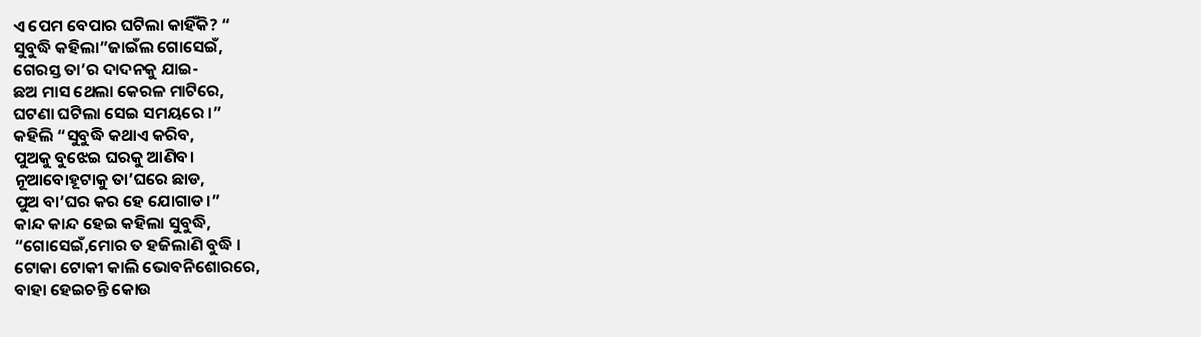ଏ ପେମ ବେପାର ଘଟିଲା କାହିଁକି? “
ସୁବୁଦ୍ଧି କହିଲା”ଜାଇଁଲ ଗୋସେଇଁ,
ଗେରସ୍ତ ତା’ର ଦାଦନକୁ ଯାଇ-
ଛଅ ମାସ ଥେଲା କେରଳ ମାଟିରେ,
ଘଟଣା ଘଟିଲା ସେଇ ସମୟରେ ।”
କହିଲି “ସୁବୁଦ୍ଧି କଥାଏ କରିବ,
ପୁଅକୁ ବୁଝେଇ ଘରକୁ ଆଣିବ।
ନୂଆବୋହୂଟାକୁ ତା’ଘରେ ଛାଡ,
ପୁଅ ବା’ଘର କର ହେ ଯୋଗାଡ।”
କାନ୍ଦ କାନ୍ଦ ହେଇ କହିଲା ସୁବୁଦ୍ଧି,
“ଗୋସେଇଁ,ମୋର ତ ହଜିଲାଣି ବୁଦ୍ଧି ।
ଟୋକା ଟୋକୀ କାଲି ଭୋବନିଶୋରରେ,
ବାହା ହେଇଚନ୍ତି କୋଉ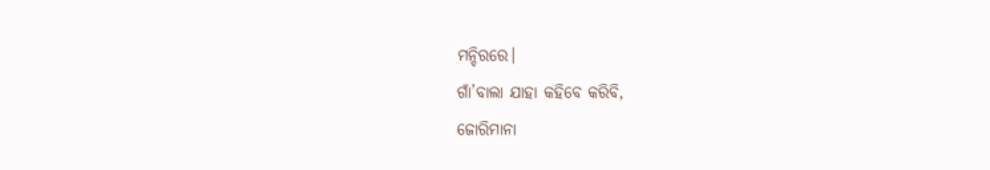ମନ୍ଦିରରେ।
ଗାଁ’ବାଲା ଯାହା କହିବେ କରିବି,
ଜୋରିମାନା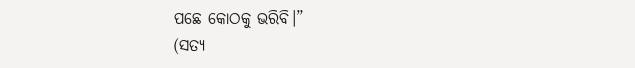ପଛେ କୋଠକୁ ଭରିବି।”
(ସତ୍ୟ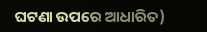ଘଟଣା ଉପରେ ଆଧାରିତ)